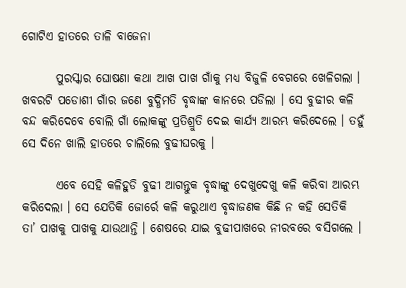ଗୋଟିଏ ହାତରେ ତାଳି ବାଜେନା

       ପୁରସ୍କାର ଘୋଷଣା କଥା ଆଖ ପାଖ ଗାଁକୁ ମଧ୍ୟ ବିଜୁଳି ବେଗରେ ଖେଳିଗଲା । ଖବରଟି ପଡୋଶୀ ଗାଁର ଜଣେ ବୁଦ୍ଧିମତି ବୃଦ୍ଧାଙ୍କ କାନରେ ପଡିଲା । ସେ ବୁଢୀର କଳି ବନ୍ଦ କରିଦେବେ ବୋଲି ଗାଁ ଲୋକଙ୍କୁ ପ୍ରତିଶ୍ରୁତି ଦେଇ କାର୍ଯ୍ୟ ଆରମ୍ଭ କରିଦେଲେ । ତହୁଁ ସେ ଦିନେ ଖାଲି ହାତରେ ଚାଲିଲେ ବୁଢୀଘରକୁ ।

       ଏବେ ସେହି କଳିହୁଡି ବୁଢୀ ଆଗନ୍ତୁକ ବୃଦ୍ଧାଙ୍କୁ ଦେଖୁଦେଖୁ କଳି କରିବା ଆରମ୍ଭ କରିଦେଲା । ସେ ଯେତିକି ଜୋର୍ରେ କଳି କରୁଥାଏ ବୃଦ୍ଧାଜଣକ କିଛି ନ କହି ସେତିକି ତା’ ପାଖକୁ ପାଖକୁ ଯାଉଥାନ୍ତି । ଶେଷରେ ଯାଇ ବୁଢୀପାଖରେ ନୀରବରେ ବସିଗଲେ ।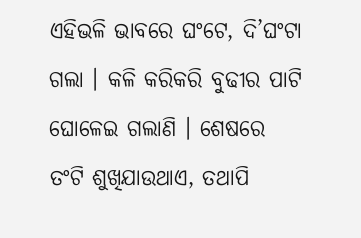ଏହିଭଳି ଭାବରେ ଘଂଟେ, ଦି’ଘଂଟା ଗଲା । କଳି କରିକରି ବୁଢୀର ପାଟି ଘୋଳେଇ ଗଲାଣି । ଶେଷରେ ତଂଟି ଶୁଖିଯାଉଥାଏ, ତଥାପି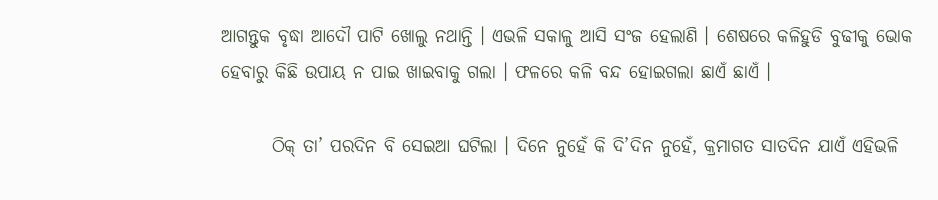ଆଗନ୍ତୁକ ବୃଦ୍ଧା ଆଦୌ ପାଟି ଖୋଲୁ ନଥାନ୍ତି । ଏଭଳି ସକାଳୁ ଆସି ସଂଜ ହେଲାଣି । ଶେଷରେ କଳିହୁଡି ବୁଢୀକୁ ଭୋକ ହେବାରୁ କିଛି ଉପାୟ ନ ପାଇ ଖାଇବାକୁ ଗଲା । ଫଳରେ କଳି ବନ୍ଦ ହୋଇଗଲା ଛାଏଁ ଛାଏଁ ।

       ଠିକ୍ ତା’ ପରଦିନ ବି ସେଇଆ ଘଟିଲା । ଦିନେ ନୁହେଁ କି ଦି’ଦିନ ନୁହେଁ, କ୍ରମାଗତ ସାତଦିନ ଯାଏଁ ଏହିଭଳି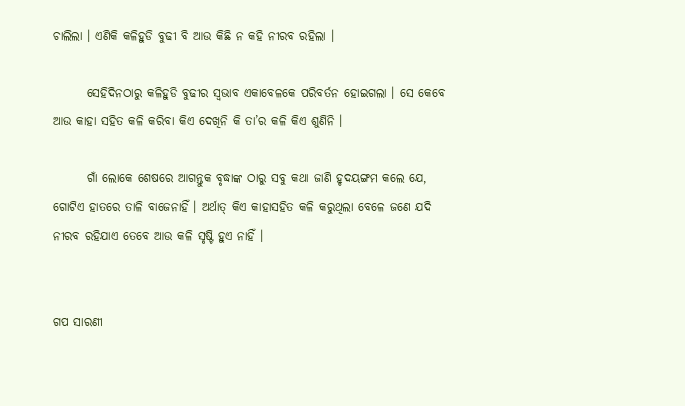ଚାଲିଲା । ଏଣିକି କଳିହୁଡି ବୁଢୀ ବି ଆଉ କିଛି ନ କହି ନୀରବ ରହିଲା ।

       ସେହିଦିନଠାରୁ କଳିହୁଡି ବୁଢୀର ସ୍ୱଭାବ ଏକାବେଳକେ ପରିବର୍ତନ ହୋଇଗଲା । ସେ କେବେ ଆଉ କାହା ସହିତ କଳି କରିବା କିଏ ଦେଖିନି କି ତା’ର କଳି କିଏ ଶୁଣିନି ।

       ଗାଁ ଲୋକେ ଶେଷରେ ଆଗନ୍ତୁକ ବୃଦ୍ଧାଙ୍କ ଠାରୁ ସବୁ କଥା ଜାଣି ହୃଦୟଙ୍ଗମ କଲେ ଯେ, ଗୋଟିଏ ହାତରେ ତାଳି ବାଜେନାହିଁ । ଅର୍ଥାତ୍ କିଏ କାହାସହିତ କଳି କରୁଥିଲା ବେଳେ ଜଣେ ଯଦି ନୀରବ ରହିଯାଏ ତେବେ ଆଉ କଳି ସୃଷ୍ଟି ହୁଏ ନାହିଁ ।


ଗପ ସାରଣୀ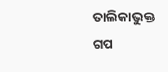ତାଲିକାଭୁକ୍ତ ଗପ